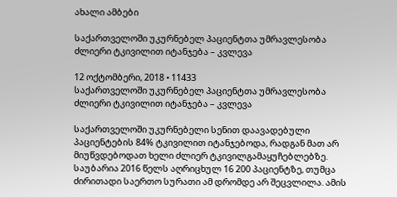ახალი ამბები

საქართველოში უკურნებელ პაციენტთა უმრავლესობა ძლიერი ტკივილით იტანჯება – კვლევა

12 ოქტომბერი, 2018 • 11433
საქართველოში უკურნებელ პაციენტთა უმრავლესობა ძლიერი ტკივილით იტანჯება – კვლევა

საქართველოში უკურნებელი სენით დაავადებული პაციენტების 84% ტკივილით იტანჯებოდა, რადგან მათ არ მიუწვდებოდათ ხელი ძლიერ ტკივილგამაყუჩებლებზე. საუბარია 2016 წელს აღრიცხულ 16 200 პაციენტზე, თუმცა ძირითადი საერთო სურათი ამ დრომდე არ შეცვლილა. ამის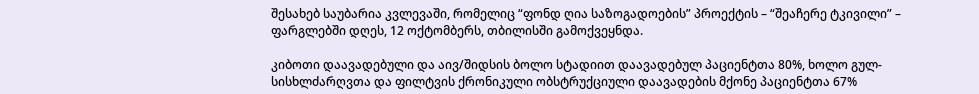შესახებ საუბარია კვლევაში, რომელიც “ფონდ ღია საზოგადოების” პროექტის – “შეაჩერე ტკივილი” – ფარგლებში დღეს, 12 ოქტომბერს, თბილისში გამოქვეყნდა.

კიბოთი დაავადებული და აივ/შიდსის ბოლო სტადიით დაავადებულ პაციენტთა 80%, ხოლო გულ-სისხლძარღვთა და ფილტვის ქრონიკული ობსტრუქციული დაავადების მქონე პაციენტთა 67%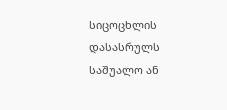სიცოცხლის დასასრულს საშუალო ან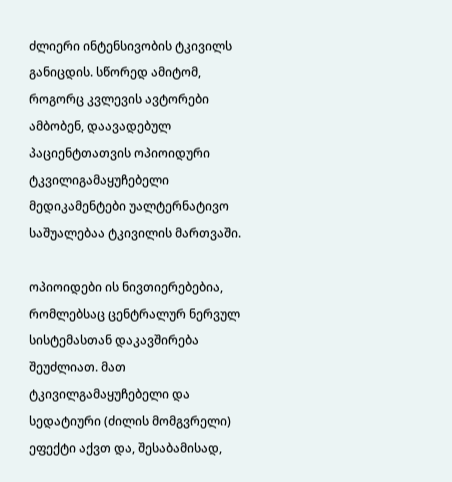ძლიერი ინტენსივობის ტკივილს განიცდის. სწორედ ამიტომ, როგორც კვლევის ავტორები ამბობენ, დაავადებულ პაციენტთათვის ოპიოიდური ტკვილიგამაყუჩებელი მედიკამენტები უალტერნატივო საშუალებაა ტკივილის მართვაში.

ოპიოიდები ის ნივთიერებებია, რომლებსაც ცენტრალურ ნერვულ სისტემასთან დაკავშირება შეუძლიათ. მათ ტკივილგამაყუჩებელი და სედატიური (ძილის მომგვრელი) ეფექტი აქვთ და, შესაბამისად,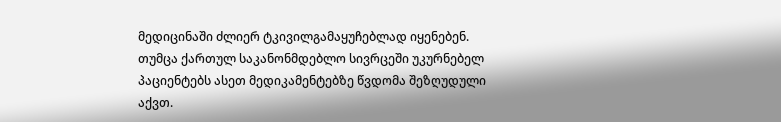მედიცინაში ძლიერ ტკივილგამაყუჩებლად იყენებენ. თუმცა ქართულ საკანონმდებლო სივრცეში უკურნებელ პაციენტებს ასეთ მედიკამენტებზე წვდომა შეზღუდული აქვთ.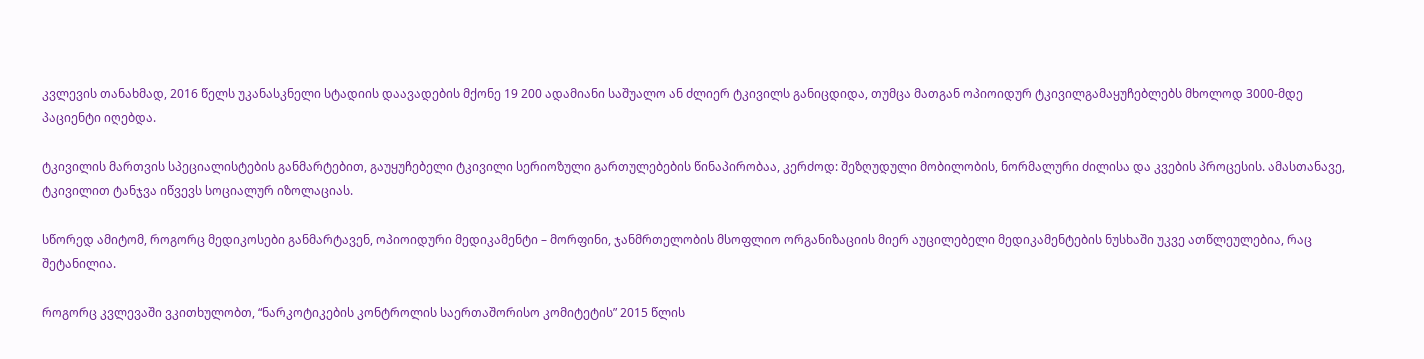კვლევის თანახმად, 2016 წელს უკანასკნელი სტადიის დაავადების მქონე 19 200 ადამიანი საშუალო ან ძლიერ ტკივილს განიცდიდა, თუმცა მათგან ოპიოიდურ ტკივილგამაყუჩებლებს მხოლოდ 3000-მდე პაციენტი იღებდა.

ტკივილის მართვის სპეციალისტების განმარტებით, გაუყუჩებელი ტკივილი სერიოზული გართულებების წინაპირობაა, კერძოდ: შეზღუდული მობილობის, ნორმალური ძილისა და კვების პროცესის. ამასთანავე, ტკივილით ტანჯვა იწვევს სოციალურ იზოლაციას.

სწორედ ამიტომ, როგორც მედიკოსები განმარტავენ, ოპიოიდური მედიკამენტი – მორფინი, ჯანმრთელობის მსოფლიო ორგანიზაციის მიერ აუცილებელი მედიკამენტების ნუსხაში უკვე ათწლეულებია, რაც შეტანილია.

როგორც კვლევაში ვკითხულობთ, “ნარკოტიკების კონტროლის საერთაშორისო კომიტეტის” 2015 წლის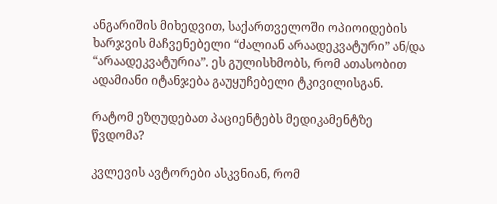ანგარიშის მიხედვით, საქართველოში ოპიოიდების ხარჯვის მაჩვენებელი “ძალიან არაადეკვატური” ან/და “არაადეკვატურია”. ეს გულისხმობს, რომ ათასობით ადამიანი იტანჯება გაუყუჩებელი ტკივილისგან.

რატომ ეზღუდებათ პაციენტებს მედიკამენტზე წვდომა?

კვლევის ავტორები ასკვნიან, რომ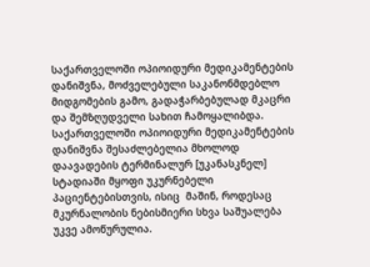საქართველოში ოპიოიდური მედიკამენტების დანიშვნა, მოძველებული საკანონმდებლო მიდგომების გამო, გადაჭარბებულად მკაცრი და შემზღუდველი სახით ჩამოყალიბდა. საქართველოში ოპიოიდური მედიკამენტების დანიშვნა შესაძლებელია მხოლოდ დაავადების ტერმინალურ [უკანასკნელ] სტადიაში მყოფი უკურნებელი პაციენტებისთვის, ისიც  მაშინ, როდესაც მკურნალობის ნებისმიერი სხვა საშუალება უკვე ამოწურულია.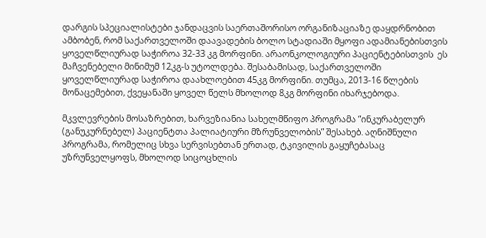დარგის სპეციალისტები ჯანდაცვის საერთაშორისო ორგანიზაციაზე დაყდრნობით ამბობენ, რომ საქართველოში დაავადების ბოლო სტადიაში მყოფი ადამიანებისთვის ყოველწლიურად საჭიროა 32-33 კგ მორფინი. არაონკოლოგიური პაციენტებისთვის  ეს მაჩვენებელი მინიმუმ 12კგ-ს უტოლდება. შესაბამისად, საქართველოში ყოველწლიურად საჭიროა დაახლოებით 45კგ მორფინი. თუმცა, 2013-16 წლების მონაცემებით, ქვეყანაში ყოველ წელს მხოლოდ 8კგ მორფინი იხარჯებოდა.

მკვლევრების მოსაზრებით, ხარვეზიანია სახელმწიფო პროგრამა “ინკურაბელურ (განუკურნებელ) პაციენტთა პალიატიური მზრუნველობის” შესახებ. აღნიშნული პროგრამა, რომელიც სხვა სერვისებთან ერთად, ტკივილის გაყუჩებასაც უზრუნველყოფს, მხოლოდ სიცოცხლის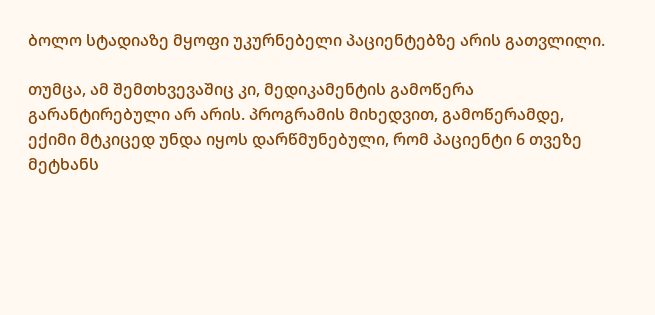ბოლო სტადიაზე მყოფი უკურნებელი პაციენტებზე არის გათვლილი.

თუმცა, ამ შემთხვევაშიც კი, მედიკამენტის გამოწერა გარანტირებული არ არის. პროგრამის მიხედვით, გამოწერამდე, ექიმი მტკიცედ უნდა იყოს დარწმუნებული, რომ პაციენტი 6 თვეზე მეტხანს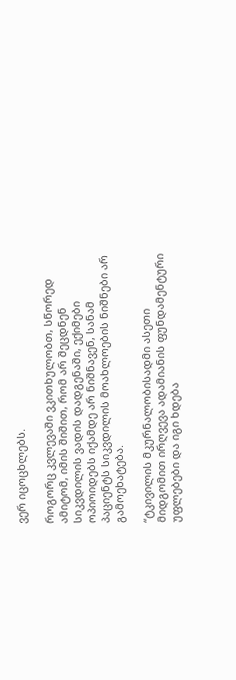ვერ იცოცხლებს.

როგორც კვლევაში ვკითხულობთ, სწორედ ამიტომ, იმის შიშით, რომ არ შეცდნენ სიკვდილის ვადის დადგენაში, ექიმები ოპიოიდებს იქამდე არ ნიშნავენ, სანამ პაციენტს სიკვდილის მოახლოების ნიშნები არ გამოეხატება.

“ტკივილის მკურნალობისადმი ასეთი მიდგომით ირღვევა ადამიანის ფუნდამენტური უფლებები და იგი ხდება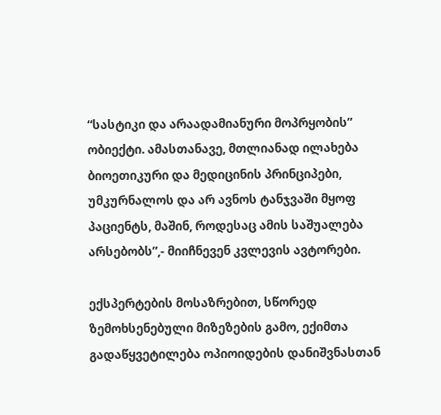“სასტიკი და არაადამიანური მოპრყობის” ობიექტი. ამასთანავე, მთლიანად ილახება ბიოეთიკური და მედიცინის პრინციპები, უმკურნალოს და არ ავნოს ტანჯვაში მყოფ პაციენტს, მაშინ, როდესაც ამის საშუალება არსებობს”,- მიიჩნევენ კვლევის ავტორები.

ექსპერტების მოსაზრებით, სწორედ ზემოხსენებული მიზეზების გამო, ექიმთა გადაწყვეტილება ოპიოიდების დანიშვნასთან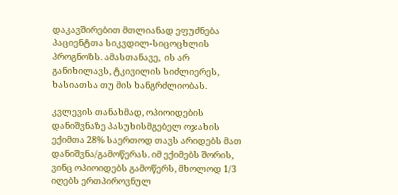დაკავშირებით მთლიანად ეფუძნება პაციენტთა სიკვდილ-სიცოცხლის პროგნოზს. ამასთანავე,  ის არ განიხილავს, ტკივილის სიძლიერეს, ხასიათსა თუ მის ხანგრძლიობას.

კვლევის თანახმად, ოპიოიდების დანიშვნაზე პასუხისმგებელ ოჯახის ექიმთა 28% საერთოდ თავს არიდებს მათ დანიშვნა/გამოწერას. იმ ექიმებს შორის, ვინც ოპიოიდებს გამოწერს, მხოლოდ 1/3 იღებს ერთპიროვნულ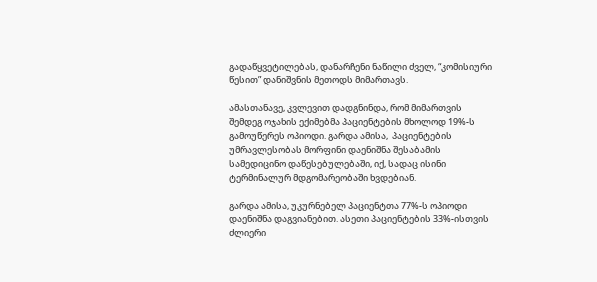გადაწყვეტილებას, დანარჩენი ნაწილი ძველ, “კომისიური წესით” დანიშვნის მეთოდს მიმართავს.

ამასთანავე, კვლევით დადგნინდა, რომ მიმართვის შემდეგ ოჯახის ექიმებმა პაციენტების მხოლოდ 19%-ს გამოუწერეს ოპიოდი. გარდა ამისა,  პაციენტების უმრავლესობას მორფინი დაენიშნა შესაბამის სამედიცინო დაწესებულებაში, იქ, სადაც ისინი ტერმინალურ მდგომარეობაში ხვდებიან.

გარდა ამისა, უკურნებელ პაციენტთა 77%-ს ოპიოდი დაენიშნა დაგვიანებით. ასეთი პაციენტების 33%-ისთვის  ძლიერი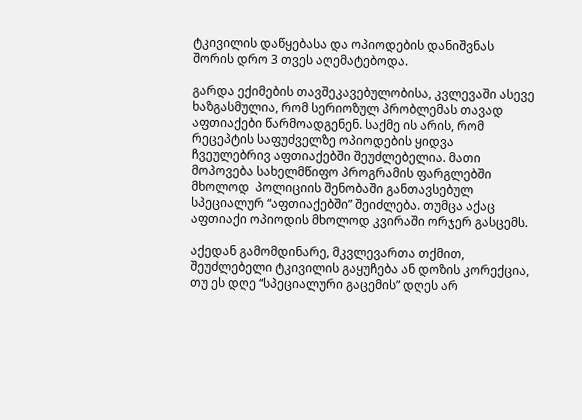ტკივილის დაწყებასა და ოპიოდების დანიშვნას შორის დრო 3 თვეს აღემატებოდა.

გარდა ექიმების თავშეკავებულობისა, კვლევაში ასევე ხაზგასმულია, რომ სერიოზულ პრობლემას თავად აფთიაქები წარმოადგენენ. საქმე ის არის, რომ რეცეპტის საფუძველზე ოპიოდების ყიდვა ჩვეულებრივ აფთიაქებში შეუძლებელია. მათი მოპოვება სახელმწიფო პროგრამის ფარგლებში მხოლოდ  პოლიციის შენობაში განთავსებულ სპეციალურ “აფთიაქებში” შეიძლება. თუმცა აქაც აფთიაქი ოპიოდის მხოლოდ კვირაში ორჯერ გასცემს.

აქედან გამომდინარე, მკვლევართა თქმით, შეუძლებელი ტკივილის გაყუჩება ან დოზის კორექცია, თუ ეს დღე “სპეციალური გაცემის” დღეს არ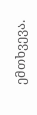ემთხვევა.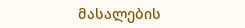მასალების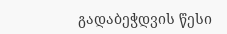გადაბეჭდვის წესი